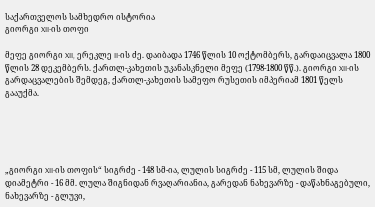საქართველოს სამხედრო ისტორია
გიორგი XII-ის თოფი

მეფე გიორგი XII, ერეკლე II-ის ძე. დაიბადა 1746 წლის 10 ოქტომბერს, გარდაიცვალა 1800 წლის 28 დეკემბერს. ქართლ-კახეთის უკანასკნელი მეფე (1798-1800 წწ.). გიორგი XII-ის გარდაცვალების შემდეგ, ქართლ-კახეთის სამეფო რუსეთის იმპერიამ 1801 წელს გააუქმა.





„გიორგი XII-ის თოფის“ სიგრძე - 148 სმ-ია, ლულის სიგრძე - 115 სმ, ლულის შიდა დიამეტრი - 16 მმ. ლულა შიგნიდან რვაღარიანია, გარედან ნახევარზე - დაწახნაგებული, ნახევარზე - გლუვი,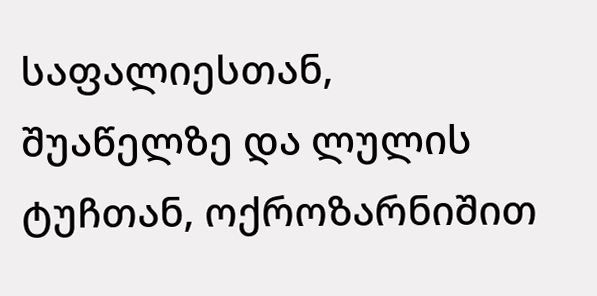საფალიესთან, შუაწელზე და ლულის ტუჩთან, ოქროზარნიშით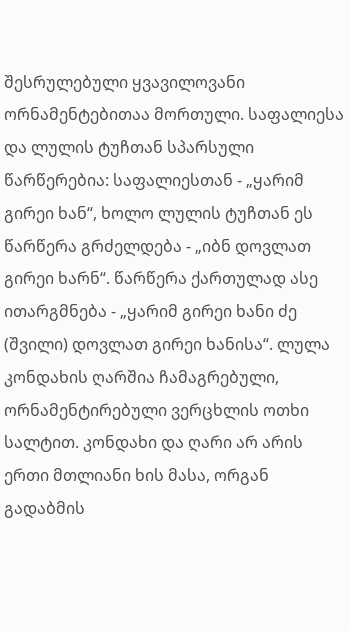შესრულებული ყვავილოვანი ორნამენტებითაა მორთული. საფალიესა და ლულის ტუჩთან სპარსული წარწერებია: საფალიესთან - „ყარიმ გირეი ხან“, ხოლო ლულის ტუჩთან ეს წარწერა გრძელდება - „იბნ დოვლათ გირეი ხარნ“. წარწერა ქართულად ასე ითარგმნება - „ყარიმ გირეი ხანი ძე (შვილი) დოვლათ გირეი ხანისა“. ლულა კონდახის ღარშია ჩამაგრებული, ორნამენტირებული ვერცხლის ოთხი სალტით. კონდახი და ღარი არ არის ერთი მთლიანი ხის მასა, ორგან გადაბმის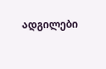ადგილები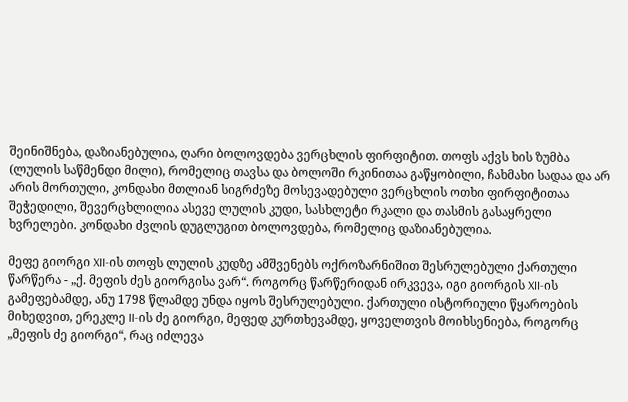შეინიშნება, დაზიანებულია, ღარი ბოლოვდება ვერცხლის ფირფიტით. თოფს აქვს ხის ზუმბა (ლულის საწმენდი მილი), რომელიც თავსა და ბოლოში რკინითაა გაწყობილი, ჩახმახი სადაა და არ არის მორთული, კონდახი მთლიან სიგრძეზე მოსევადებული ვერცხლის ოთხი ფირფიტითაა შეჭედილი, შევერცხლილია ასევე ლულის კუდი, სასხლეტი რკალი და თასმის გასაყრელი ხვრელები. კონდახი ძვლის დუგლუგით ბოლოვდება, რომელიც დაზიანებულია.

მეფე გიორგი XII-ის თოფს ლულის კუდზე ამშვენებს ოქროზარნიშით შესრულებული ქართული წარწერა - „ქ. მეფის ძეს გიორგისა ვარ“. როგორც წარწერიდან ირკვევა, იგი გიორგის XII-ის გამეფებამდე, ანუ 1798 წლამდე უნდა იყოს შესრულებული. ქართული ისტორიული წყაროების მიხედვით, ერეკლე II-ის ძე გიორგი, მეფედ კურთხევამდე, ყოველთვის მოიხსენიება, როგორც „მეფის ძე გიორგი“, რაც იძლევა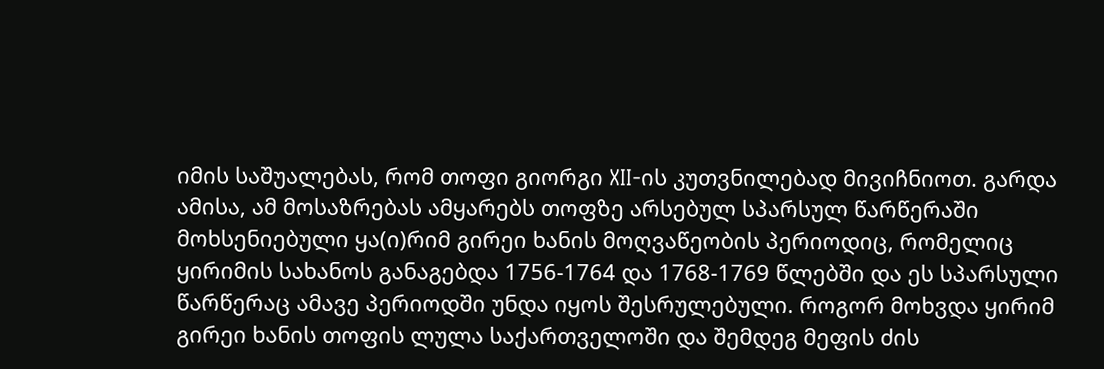იმის საშუალებას, რომ თოფი გიორგი XII-ის კუთვნილებად მივიჩნიოთ. გარდა ამისა, ამ მოსაზრებას ამყარებს თოფზე არსებულ სპარსულ წარწერაში მოხსენიებული ყა(ი)რიმ გირეი ხანის მოღვაწეობის პერიოდიც, რომელიც ყირიმის სახანოს განაგებდა 1756-1764 და 1768-1769 წლებში და ეს სპარსული წარწერაც ამავე პერიოდში უნდა იყოს შესრულებული. როგორ მოხვდა ყირიმ გირეი ხანის თოფის ლულა საქართველოში და შემდეგ მეფის ძის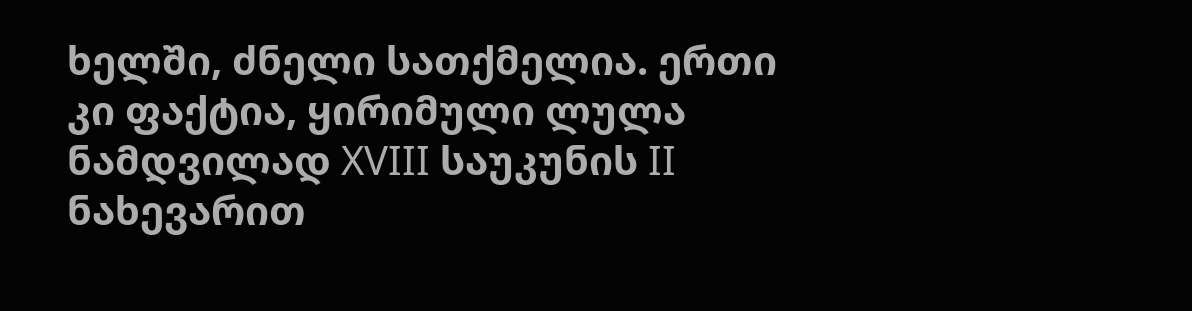ხელში, ძნელი სათქმელია. ერთი კი ფაქტია, ყირიმული ლულა ნამდვილად XVIII საუკუნის II ნახევარით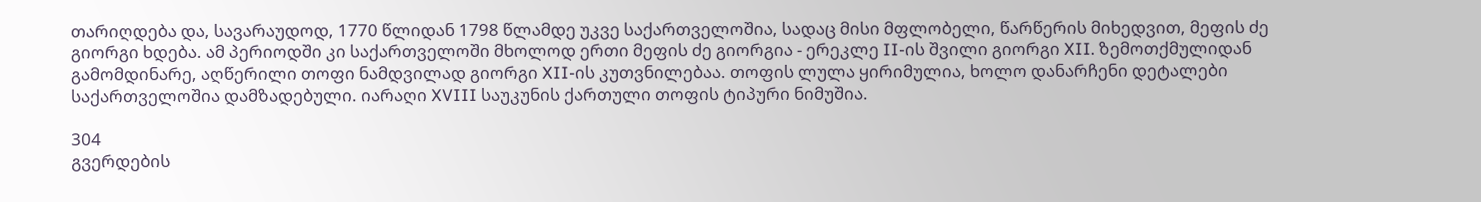თარიღდება და, სავარაუდოდ, 1770 წლიდან 1798 წლამდე უკვე საქართველოშია, სადაც მისი მფლობელი, წარწერის მიხედვით, მეფის ძე გიორგი ხდება. ამ პერიოდში კი საქართველოში მხოლოდ ერთი მეფის ძე გიორგია - ერეკლე II-ის შვილი გიორგი XII. ზემოთქმულიდან გამომდინარე, აღწერილი თოფი ნამდვილად გიორგი XII-ის კუთვნილებაა. თოფის ლულა ყირიმულია, ხოლო დანარჩენი დეტალები საქართველოშია დამზადებული. იარაღი XVIII საუკუნის ქართული თოფის ტიპური ნიმუშია.

304
გვერდების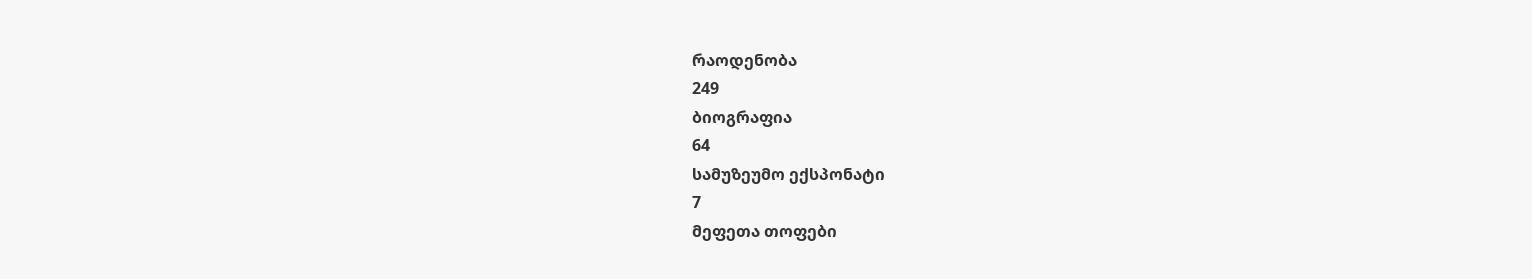რაოდენობა
249
ბიოგრაფია
64
სამუზეუმო ექსპონატი
7
მეფეთა თოფები